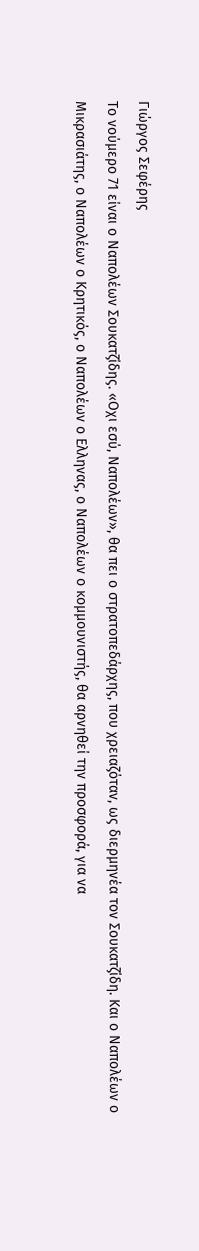Γιώργος Σεφέρης
Το νούμερο 71 είναι ο Ναπολέων Σουκατζίδης. «Οχι εσύ, Ναπολέων», θα πει ο στρατοπεδάρχης, που χρειαζόταν, ως διερμηνέα τον Σουκατζίδη. Και ο Ναπολέων ο Μικρασιάτης, ο Ναπολέων ο Κρητικός, ο Ναπολέων ο Ελληνας, ο Ναπολέων ο κομμουνιστής, θα αρνηθεί την προσφορά, για να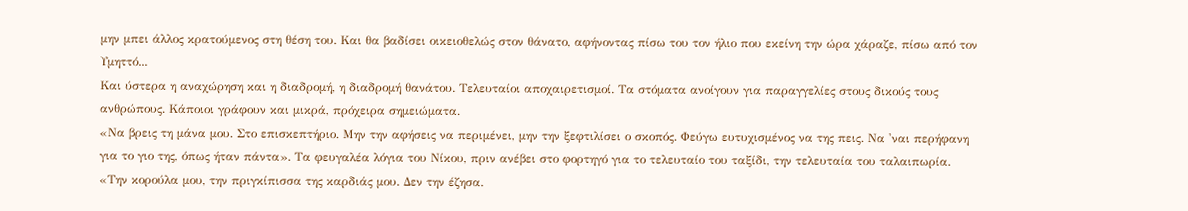μην μπει άλλος κρατούμενος στη θέση του. Και θα βαδίσει οικειοθελώς στον θάνατο, αφήνοντας πίσω του τον ήλιο που εκείνη την ώρα χάραζε, πίσω από τον Υμηττό...
Και ύστερα η αναχώρηση και η διαδρομή, η διαδρομή θανάτου. Τελευταίοι αποχαιρετισμοί. Τα στόματα ανοίγουν για παραγγελίες στους δικούς τους ανθρώπους. Κάποιοι γράφουν και μικρά, πρόχειρα σημειώματα.
«Να βρεις τη μάνα μου. Στο επισκεπτήριο. Μην την αφήσεις να περιμένει, μην την ξεφτιλίσει ο σκοπός. Φεύγω ευτυχισμένος να της πεις. Να 'ναι περήφανη για το γιο της, όπως ήταν πάντα». Τα φευγαλέα λόγια του Νίκου, πριν ανέβει στο φορτηγό για το τελευταίο του ταξίδι, την τελευταία του ταλαιπωρία.
«Την κορούλα μου, την πριγκίπισσα της καρδιάς μου. Δεν την έζησα.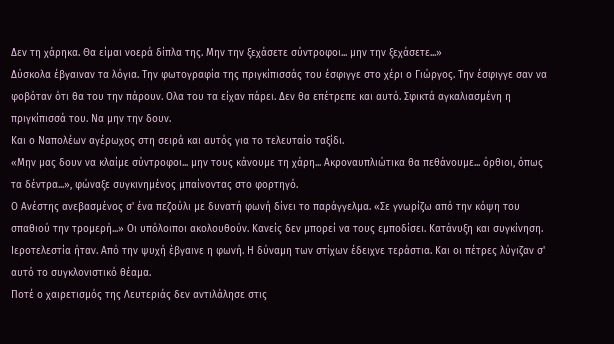Δεν τη χάρηκα. Θα είμαι νοερά δίπλα της. Μην την ξεχάσετε σύντροφοι... μην την ξεχάσετε...»
Δύσκολα έβγαιναν τα λόγια. Την φωτογραφία της πριγκίπισσάς του έσφιγγε στο χέρι ο Γιώργος. Την έσφιγγε σαν να φοβόταν ότι θα του την πάρουν. Ολα του τα είχαν πάρει. Δεν θα επέτρεπε και αυτό. Σφικτά αγκαλιασμένη η πριγκίπισσά του. Να μην την δουν.
Και ο Ναπολέων αγέρωχος στη σειρά και αυτός για το τελευταίο ταξίδι.
«Μην μας δουν να κλαίμε σύντροφοι... μην τους κάνουμε τη χάρη... Ακροναυπλιώτικα θα πεθάνουμε... όρθιοι, όπως τα δέντρα...», φώναξε συγκινημένος μπαίνοντας στο φορτηγό.
Ο Ανέστης ανεβασμένος σ' ένα πεζούλι με δυνατή φωνή δίνει το παράγγελμα. «Σε γνωρίζω από την κόψη του σπαθιού την τρομερή...» Οι υπόλοιποι ακολουθούν. Κανείς δεν μπορεί να τους εμποδίσει. Κατάνυξη και συγκίνηση. Ιεροτελεστία ήταν. Από την ψυχή έβγαινε η φωνή. Η δύναμη των στίχων έδειχνε τεράστια. Και οι πέτρες λύγιζαν σ' αυτό το συγκλονιστικό θέαμα.
Ποτέ ο χαιρετισμός της Λευτεριάς δεν αντιλάλησε στις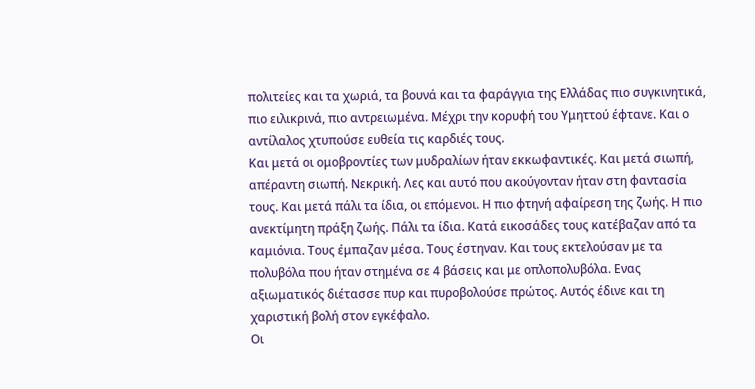πολιτείες και τα χωριά, τα βουνά και τα φαράγγια της Ελλάδας πιο συγκινητικά, πιο ειλικρινά, πιο αντρειωμένα. Μέχρι την κορυφή του Υμηττού έφτανε. Και ο αντίλαλος χτυπούσε ευθεία τις καρδιές τους.
Και μετά οι ομοβροντίες των μυδραλίων ήταν εκκωφαντικές. Και μετά σιωπή, απέραντη σιωπή. Νεκρική. Λες και αυτό που ακούγονταν ήταν στη φαντασία τους. Και μετά πάλι τα ίδια, οι επόμενοι. Η πιο φτηνή αφαίρεση της ζωής. Η πιο ανεκτίμητη πράξη ζωής. Πάλι τα ίδια. Κατά εικοσάδες τους κατέβαζαν από τα καμιόνια. Τους έμπαζαν μέσα. Τους έστηναν. Και τους εκτελούσαν με τα πολυβόλα που ήταν στημένα σε 4 βάσεις και με οπλοπολυβόλα. Ενας αξιωματικός διέτασσε πυρ και πυροβολούσε πρώτος. Αυτός έδινε και τη χαριστική βολή στον εγκέφαλο.
Οι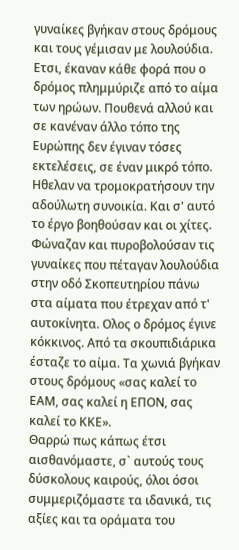γυναίκες βγήκαν στους δρόμους και τους γέμισαν με λουλούδια. Ετσι, έκαναν κάθε φορά που ο δρόμος πλημμύριζε από το αίμα των ηρώων. Πουθενά αλλού και σε κανέναν άλλο τόπο της Ευρώπης δεν έγιναν τόσες εκτελέσεις, σε έναν μικρό τόπο. Ηθελαν να τρομοκρατήσουν την αδούλωτη συνοικία. Και σ' αυτό το έργο βοηθούσαν και οι χίτες. Φώναζαν και πυροβολούσαν τις γυναίκες που πέταγαν λουλούδια στην οδό Σκοπευτηρίου πάνω στα αίματα που έτρεχαν από τ' αυτοκίνητα. Ολος ο δρόμος έγινε κόκκινος. Από τα σκουπιδιάρικα έσταζε το αίμα. Τα χωνιά βγήκαν στους δρόμους «σας καλεί το ΕΑΜ, σας καλεί η ΕΠΟΝ, σας καλεί το ΚΚΕ».
Θαρρώ πως κάπως έτσι αισθανόμαστε, σ` αυτούς τους δύσκολους καιρούς, όλοι όσοι συμμεριζόμαστε τα ιδανικά, τις αξίες και τα οράματα του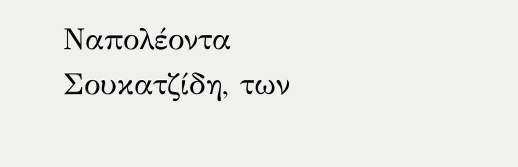Ναπολέοντα Σουκατζίδη, των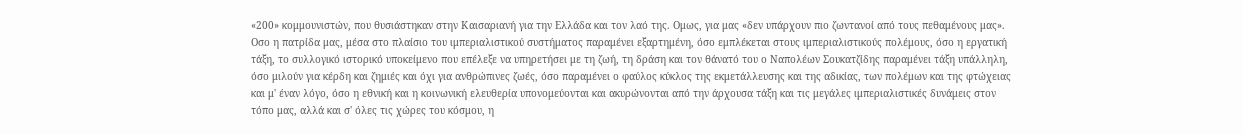«200» κομμουνιστών, που θυσιάστηκαν στην Καισαριανή για την Ελλάδα και τον λαό της. Ομως, για μας «δεν υπάρχουν πιο ζωντανοί από τους πεθαμένους μας». Οσο η πατρίδα μας, μέσα στο πλαίσιο του ιμπεριαλιστικού συστήματος παραμένει εξαρτημένη, όσο εμπλέκεται στους ιμπεριαλιστικούς πολέμους, όσο η εργατική τάξη, το συλλογικό ιστορικό υποκείμενο που επέλεξε να υπηρετήσει με τη ζωή, τη δράση και τον θάνατό του ο Ναπολέων Σουκατζίδης παραμένει τάξη υπάλληλη, όσο μιλούν για κέρδη και ζημιές και όχι για ανθρώπινες ζωές, όσο παραμένει ο φαύλος κύκλος της εκμετάλλευσης και της αδικίας, των πολέμων και της φτώχειας και μ' έναν λόγο, όσο η εθνική και η κοινωνική ελευθερία υπονομεύονται και ακυρώνονται από την άρχουσα τάξη και τις μεγάλες ιμπεριαλιστικές δυνάμεις στον τόπο μας, αλλά και σ' όλες τις χώρες του κόσμου, η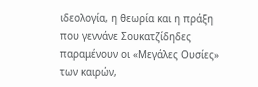ιδεολογία, η θεωρία και η πράξη που γεννάνε Σουκατζίδηδες παραμένουν οι «Μεγάλες Ουσίες» των καιρών,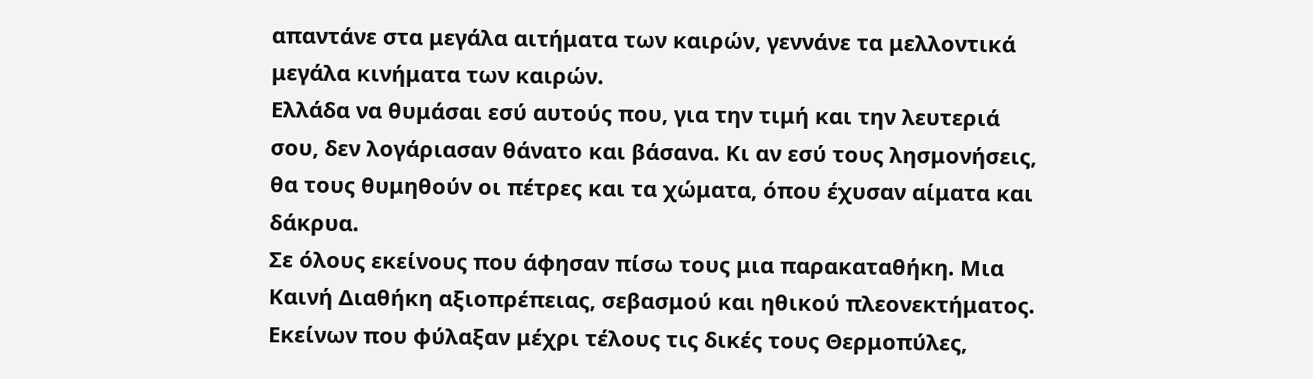απαντάνε στα μεγάλα αιτήματα των καιρών, γεννάνε τα μελλοντικά μεγάλα κινήματα των καιρών.
Ελλάδα να θυμάσαι εσύ αυτούς που, για την τιμή και την λευτεριά σου, δεν λογάριασαν θάνατο και βάσανα. Κι αν εσύ τους λησμονήσεις, θα τους θυμηθούν οι πέτρες και τα χώματα, όπου έχυσαν αίματα και δάκρυα.
Σε όλους εκείνους που άφησαν πίσω τους μια παρακαταθήκη. Μια Καινή Διαθήκη αξιοπρέπειας, σεβασμού και ηθικού πλεονεκτήματος. Εκείνων που φύλαξαν μέχρι τέλους τις δικές τους Θερμοπύλες,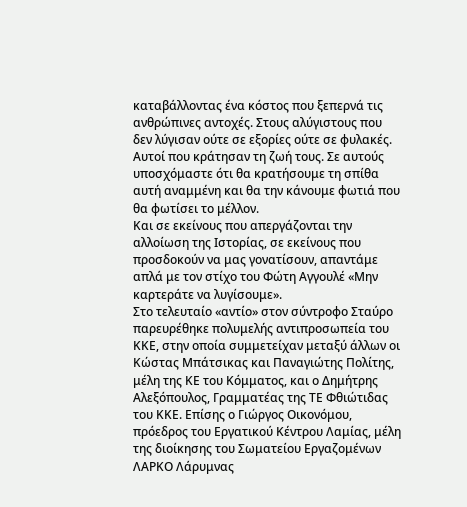καταβάλλοντας ένα κόστος που ξεπερνά τις ανθρώπινες αντοχές. Στους αλύγιστους που δεν λύγισαν ούτε σε εξορίες ούτε σε φυλακές. Αυτοί που κράτησαν τη ζωή τους. Σε αυτούς υποσχόμαστε ότι θα κρατήσουμε τη σπίθα αυτή αναμμένη και θα την κάνουμε φωτιά που θα φωτίσει το μέλλον.
Και σε εκείνους που απεργάζονται την αλλοίωση της Ιστορίας, σε εκείνους που προσδοκούν να μας γονατίσουν, απαντάμε απλά με τον στίχο του Φώτη Αγγουλέ «Μην καρτεράτε να λυγίσουμε».
Στο τελευταίο «αντίο» στον σύντροφο Σταύρο παρευρέθηκε πολυμελής αντιπροσωπεία του ΚΚΕ, στην οποία συμμετείχαν μεταξύ άλλων οι Κώστας Μπάτσικας και Παναγιώτης Πολίτης, μέλη της ΚΕ του Κόμματος, και ο Δημήτρης Αλεξόπουλος, Γραμματέας της ΤΕ Φθιώτιδας του ΚΚΕ. Επίσης ο Γιώργος Οικονόμου, πρόεδρος του Εργατικού Κέντρου Λαμίας, μέλη της διοίκησης του Σωματείου Εργαζομένων ΛΑΡΚΟ Λάρυμνας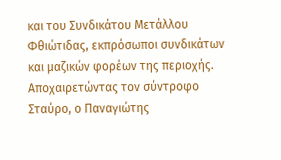και του Συνδικάτου Μετάλλου Φθιώτιδας, εκπρόσωποι συνδικάτων και μαζικών φορέων της περιοχής.
Αποχαιρετώντας τον σύντροφο Σταύρο, ο Παναγιώτης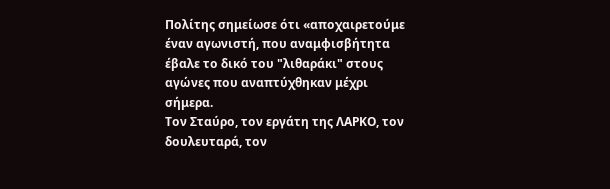Πολίτης σημείωσε ότι «αποχαιρετούμε έναν αγωνιστή, που αναμφισβήτητα έβαλε το δικό του "λιθαράκι" στους αγώνες που αναπτύχθηκαν μέχρι σήμερα.
Τον Σταύρο, τον εργάτη της ΛΑΡΚΟ, τον δουλευταρά, τον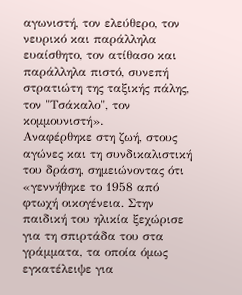αγωνιστή, τον ελεύθερο, τον νευρικό και παράλληλα ευαίσθητο, τον ατίθασο και παράλληλα πιστό, συνεπή στρατιώτη της ταξικής πάλης, τον "Τσάκαλο", τον κομμουνιστή».
Αναφέρθηκε στη ζωή, στους αγώνες και τη συνδικαλιστική του δράση, σημειώνοντας ότι «γεννήθηκε το 1958 από φτωχή οικογένεια. Στην παιδική του ηλικία ξεχώρισε για τη σπιρτάδα του στα γράμματα, τα οποία όμως εγκατέλειψε για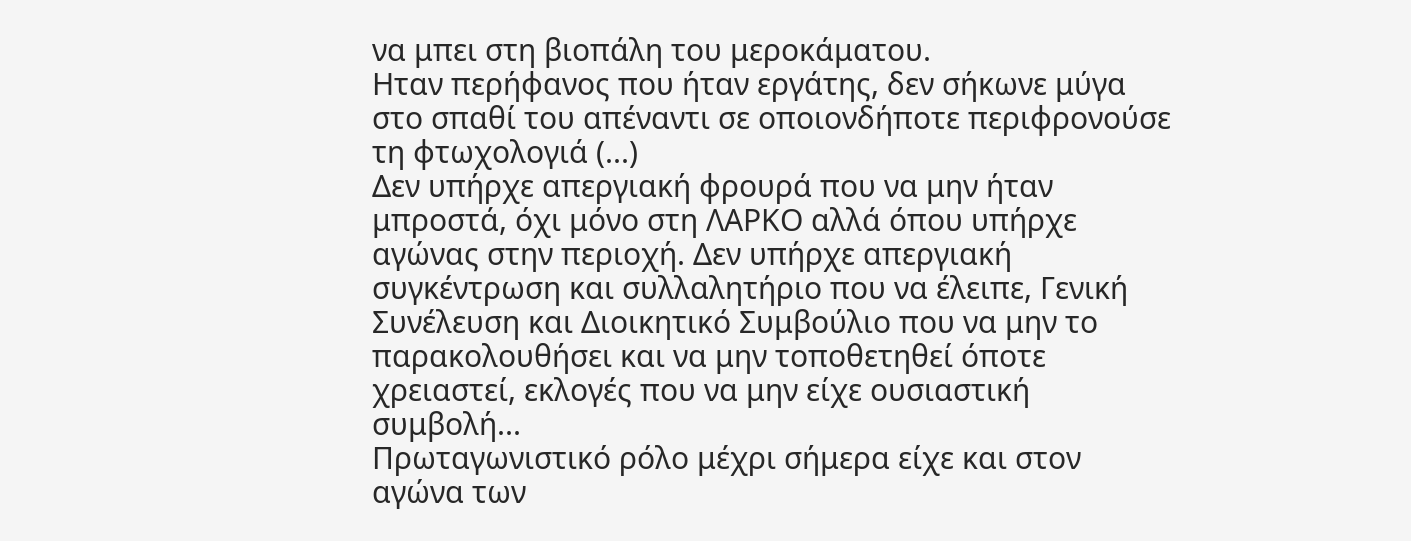να μπει στη βιοπάλη του μεροκάματου.
Ηταν περήφανος που ήταν εργάτης, δεν σήκωνε μύγα στο σπαθί του απέναντι σε οποιονδήποτε περιφρονούσε τη φτωχολογιά (...)
Δεν υπήρχε απεργιακή φρουρά που να μην ήταν μπροστά, όχι μόνο στη ΛΑΡΚΟ αλλά όπου υπήρχε αγώνας στην περιοχή. Δεν υπήρχε απεργιακή συγκέντρωση και συλλαλητήριο που να έλειπε, Γενική Συνέλευση και Διοικητικό Συμβούλιο που να μην το παρακολουθήσει και να μην τοποθετηθεί όποτε χρειαστεί, εκλογές που να μην είχε ουσιαστική συμβολή...
Πρωταγωνιστικό ρόλο μέχρι σήμερα είχε και στον αγώνα των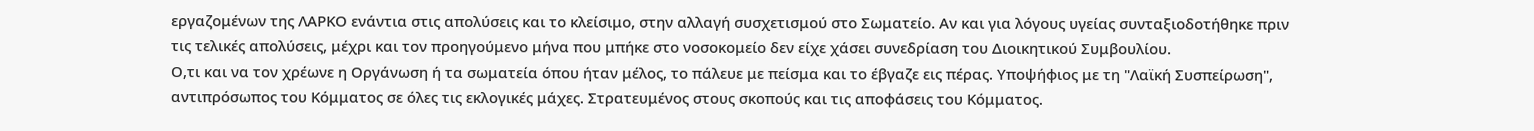εργαζομένων της ΛΑΡΚΟ ενάντια στις απολύσεις και το κλείσιμο, στην αλλαγή συσχετισμού στο Σωματείο. Αν και για λόγους υγείας συνταξιοδοτήθηκε πριν τις τελικές απολύσεις, μέχρι και τον προηγούμενο μήνα που μπήκε στο νοσοκομείο δεν είχε χάσει συνεδρίαση του Διοικητικού Συμβουλίου.
Ο,τι και να τον χρέωνε η Οργάνωση ή τα σωματεία όπου ήταν μέλος, το πάλευε με πείσμα και το έβγαζε εις πέρας. Υποψήφιος με τη "Λαϊκή Συσπείρωση", αντιπρόσωπος του Κόμματος σε όλες τις εκλογικές μάχες. Στρατευμένος στους σκοπούς και τις αποφάσεις του Κόμματος.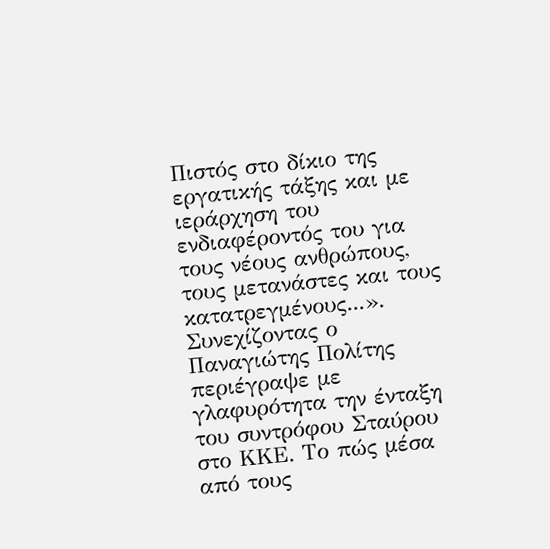Πιστός στο δίκιο της εργατικής τάξης και με ιεράρχηση του ενδιαφέροντός του για τους νέους ανθρώπους, τους μετανάστες και τους κατατρεγμένους...».
Συνεχίζοντας ο Παναγιώτης Πολίτης περιέγραψε με γλαφυρότητα την ένταξη του συντρόφου Σταύρου στο ΚΚΕ. Το πώς μέσα από τους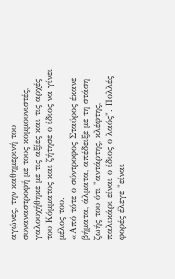αγώνες, την καθημερινή του συναναστροφή με τους κομμουνιστές, γαλουχήθηκε με τις αξίες και τις αρχές του Κόμματος και ζήτησε ο ίδιος να γίνει μέλος του.
«Από τότε ο σύντροφος Σταύρος έκανε βήματα, άλματα, απέδειξε με τη στάση ζωής του ότι "αντάρτης, κλέφτης, παλικάρι είναι ο ίδιος ο λαός". Πολλές φορές έλεγε "είναι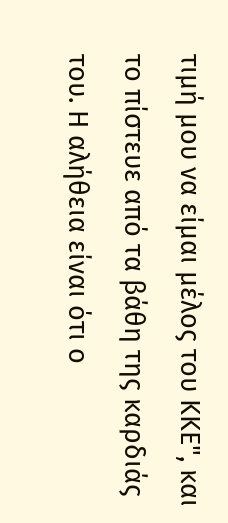τιμή μου να είμαι μέλος του ΚΚΕ", και το πίστευε από τα βάθη της καρδιάς του. Η αλήθεια είναι ότι ο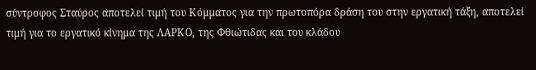σύντροφος Σταύρος αποτελεί τιμή του Κόμματος για την πρωτοπόρα δράση του στην εργατική τάξη, αποτελεί τιμή για το εργατικό κίνημα της ΛΑΡΚΟ, της Φθιώτιδας και του κλάδου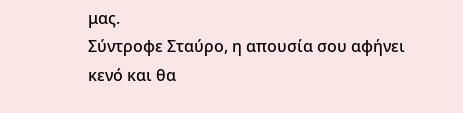μας.
Σύντροφε Σταύρο, η απουσία σου αφήνει κενό και θα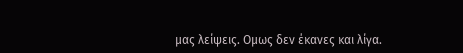μας λείψεις. Ομως δεν έκανες και λίγα.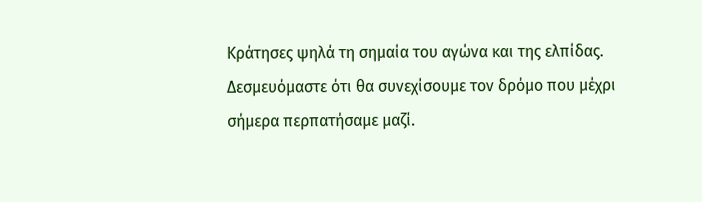Κράτησες ψηλά τη σημαία του αγώνα και της ελπίδας. Δεσμευόμαστε ότι θα συνεχίσουμε τον δρόμο που μέχρι σήμερα περπατήσαμε μαζί.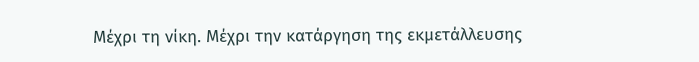Μέχρι τη νίκη. Μέχρι την κατάργηση της εκμετάλλευσης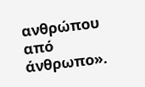ανθρώπου από άνθρωπο».